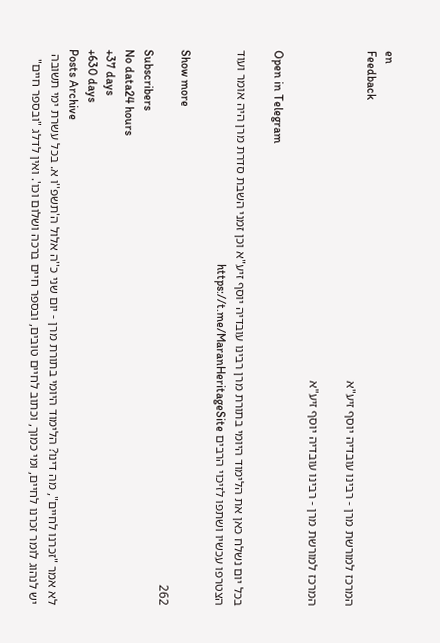en
Feedback
המרכז למורשת מרן - רבינו עובדיה יוסף זיע"א

המרכז למורשת מרן - רבינו עובדיה יוסף זיע"א

Open in Telegram

בכל יום נשלח כאן את הלימוד היומי בתורת מרן רבינו עובדיה יוסף זיע"א וכן זמני השבת סדרת מרן היה אומר ועוד הצטרפו עכשיו ושתפו לזיכוי הרבים https://t.me/MaranHeritageSite

Show more
262
Subscribers
No data24 hours
+37 days
+630 days
Posts Archive
לא אמר "זכרנו לחיים", מה דינו? הלימוד היומי בתורת מרן - יום שני כ''ה אלול ה'תשפ''ו א. בכל עשרת ימי תשובה יש לנהוג לומר זכרנו לחיים, ומי כמוך, וכתוב לחיים טובים, ובספר חיים ברכה ושלום וכו'. ואין לדלג "ובספר חיים"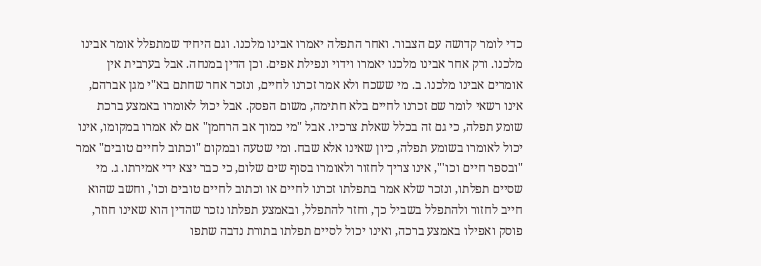כדי לומר קדושה עם הצבור. ואחר התפלה יאמרו אבינו מלכנו. וגם היחיד שמתפלל אומר אבינו מלכנו. ורק אחר אבינו מלכנו יאמרו וידוי ונפילת אפים. וכן הדין במנחה. אבל בערבית אין אומרים אבינו מלכנו. ב. מי ששכח ולא אמר זכרנו לחיים, ונזכר אחר שחתם בא"י מגן אברהם, אינו רשאי לומר שם זכרנו לחיים בלא חתימה, משום הפסק. אבל יכול לאומרו באמצע ברכת שומע תפלה, כי גם זה בכלל שאלת צרכיו. אבל "מי כמוך אב הרחמן" אם לא אמרו במקומו, אינו יכול לאומרו בשומע תפלה, כיון שאינו אלא שבח. ומי שטעה ובמקום "וכתוב לחיים טובים" אמר "ובספר חיים וכו'", אינו צריך לחזור ולאומרו בסוף שים שלום, כי כבר יצא ידי אמירתו. ג. מי שסיים תפלתו, ונזכר שלא אמר בתפלתו זכרנו לחיים או וכתוב לחיים טובים וכו', וחשב שהוא חייב לחזור ולהתפלל בשביל כך, וחזר להתפלל, ובאמצע תפלתו נזכר שהדין הוא שאינו חוזר, פוסק ואפילו באמצע ברכה, ואינו יכול לסיים תפלתו בתורת נדבה שתפו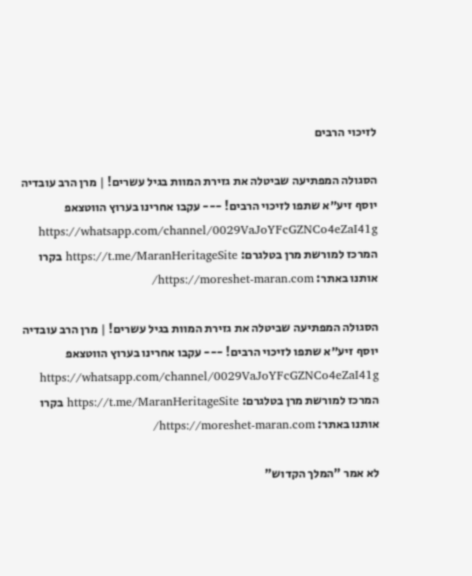לזיכוי הרבים

הסגולה המפתיעה שביטלה את גזירת המוות בגיל עשרים! | מרן הרב עובדיה יוסף זיע״א שתפו לזיכוי הרבים! --- עקבו אחרינו בערוץ הווטצאפ https://whatsapp.com/channel/0029VaJoYFcGZNCo4eZaI41g המרכז למורשת מרן בטלגרם: https://t.me/MaranHeritageSite בקרו אותנו באתר: https://moreshet-maran.com/

הסגולה המפתיעה שביטלה את גזירת המוות בגיל עשרים! | מרן הרב עובדיה יוסף זיע״א שתפו לזיכוי הרבים! --- עקבו אחרינו בערוץ הווטצאפ https://whatsapp.com/channel/0029VaJoYFcGZNCo4eZaI41g המרכז למורשת מרן בטלגרם: https://t.me/MaranHeritageSite בקרו אותנו באתר: https://moreshet-maran.com/

לא אמר "המלך הקדוש"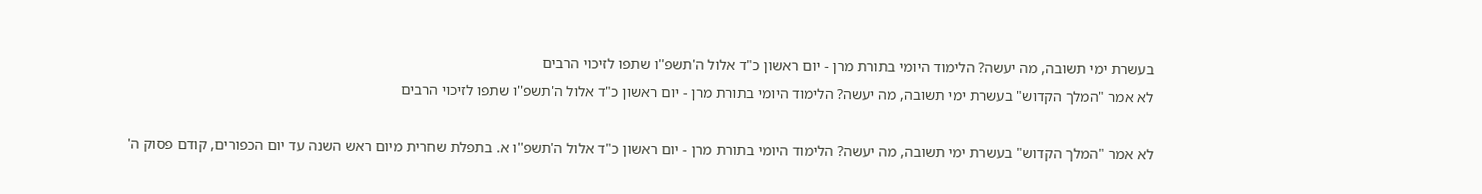בעשרת ימי תשובה, מה יעשה? הלימוד היומי בתורת מרן - יום ראשון כ"ד אלול ה'תשפ''ו שתפו לזיכוי הרבים
לא אמר "המלך הקדוש" בעשרת ימי תשובה, מה יעשה? הלימוד היומי בתורת מרן - יום ראשון כ"ד אלול ה'תשפ''ו שתפו לזיכוי הרבים

לא אמר "המלך הקדוש" בעשרת ימי תשובה, מה יעשה? הלימוד היומי בתורת מרן - יום ראשון כ"ד אלול ה'תשפ''ו א. בתפלת שחרית מיום ראש השנה עד יום הכפורים, קודם פסוק ה'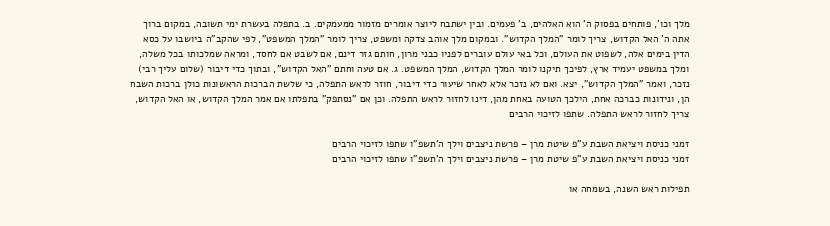מלך וכו', פותחים בפסוק ה' הוא האלהים, ב' פעמים. ובין ישתבח ליוצר אומרים מזמור ממעמקים. ב. בתפלה בעשרת ימי תשובה, במקום ברוך אתה ה' האל הקדוש, צריך לומר "המלך הקדוש". ובמקום מלך אוהב צדקה ומשפט, צריך לומר "המלך המשפט", לפי שהקב"ה ביושבו על כסא הדין בימים אלה, לשפוט את העולם, וכל באי עולם עוברים לפניו כבני מרון, חותם גזר דינם, אם לשבט אם לחסד, ומראה שמלכותו בכל משלה, ומלך במשפט יעמיד ארץ, לפיכך תיקנו לומר המלך הקדוש, המלך המשפט. ג. אם טעה וחתם "האל הקדוש", ובתוך כדי דיבור (שלום עליך רבי) נזכר, ואמר "המלך הקדוש", יצא. ואם לא נזכר אלא לאחר שיעור כדי דיבור, חוזר לראש התפלה, כי שלשת הברכות הראשונות כולן ברכות השבח הן, ונידונות כברכה אחת, הילכך הטועה באחת מהן, דינו לחזור לראש התפלה. וכן אם "נסתפק" בתפלתו אם אמר המלך הקדוש, או האל הקדוש, צריך לחזור לראש התפלה. שתפו לזיכוי הרבים

זמני כניסת ויציאת השבת ע”פ שיטת מרן – פרשת ניצבים וילך ה'תשפ"ו שתפו לזיכוי הרבים
זמני כניסת ויציאת השבת ע”פ שיטת מרן – פרשת ניצבים וילך ה'תשפ"ו שתפו לזיכוי הרבים

תפילות ראש השנה, בשמחה או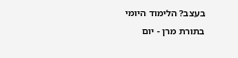בעצב? הלימוד היומי בתורת מרן - יום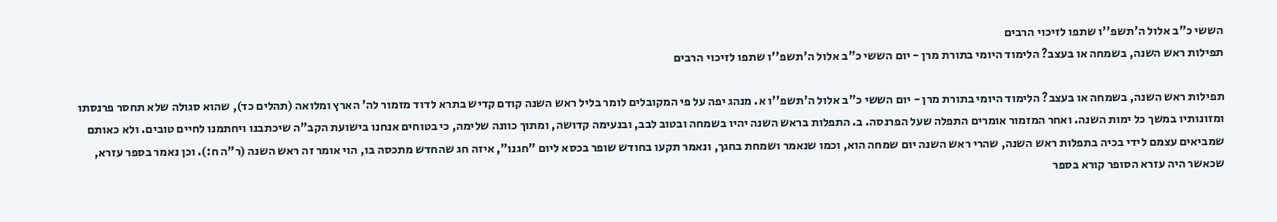הששי כ"ב אלול ה'תשפ''ו שתפו לזיכוי הרבים
תפילות ראש השנה, בשמחה או בעצב? הלימוד היומי בתורת מרן - יום הששי כ"ב אלול ה'תשפ''ו שתפו לזיכוי הרבים

תפילות ראש השנה, בשמחה או בעצב? הלימוד היומי בתורת מרן - יום הששי כ"ב אלול ה'תשפ''ו א. מנהג יפה על פי המקובלים לומר בליל ראש השנה קודם קדיש בתרא לדוד מזמור לה' הארץ ומלואה (תהלים כד), שהוא סגולה שלא תחסר פרנסתו ומזונותיו במשך כל ימות השנה. ואחר המזמור אומרים התפלה שעל הפרנסה. ב. התפלות בראש השנה יהיו בשמחה ובטוב לבב, ובנעימה קדושה, ומתוך כוונה שלימה, כי בטוחים אנחנו בישועת הקב"ה שיכתבנו ויחתמנו לחיים טובים. ולא כאותם שמביאים עצמם לידי בכיה בתפלות ראש השנה, שהרי ראש השנה יום שמחה הוא, וכמו שנאמר ושמחת בחגך, ונאמר תקעו בחודש שופר בכסא ליום "חגנו", איזה חג שהחדש מתכסה בו, הוי אומר זה ראש השנה (ר"ה ח:). וכן נאמר בספר עזרא, שכאשר היה עזרא הסופר קורא בספר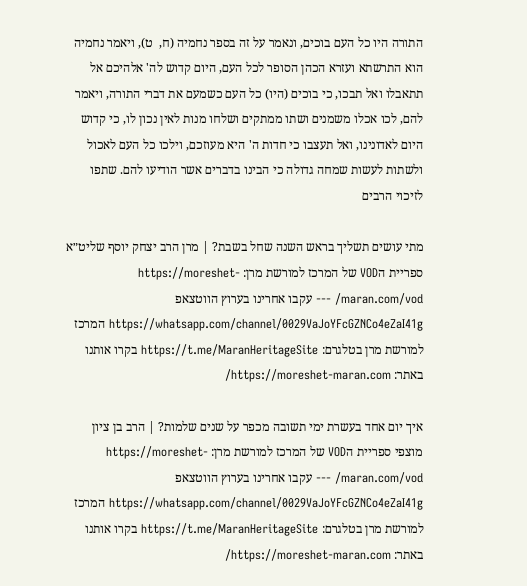התורה היו כל העם בוכים, ונאמר על זה בספר נחמיה (ח,  ט), ויאמר נחמיה הוא התרשתא ועזרא הכהן הסופר לכל העם, היום קדוש לה' אלהיכם אל תתאבלו ואל תבכו, כי בוכים (היו) כל העם כשמעם את דברי התורה, ויאמר להם, לכו אכלו משמנים ושתו ממתקים ושלחו מנות לאין נכון לו, כי קדוש היום לאדונינו, ואל תעצבו כי חדות ה' היא מעוזכם, וילכו כל העם לאכול ולשתות לעשות שמחה גדולה כי הבינו בדברים אשר הודיעו להם. שתפו לזיכוי הרבים

מתי עושים תשליך בראש השנה שחל בשבת? | מרן הרב יצחק יוסף שליט״א ספריית הVOD של המרכז למורשת מרן: https://moreshet-maran.com/vod/ --- עקבו אחרינו בערוץ הווטצאפ https://whatsapp.com/channel/0029VaJoYFcGZNCo4eZaI41g המרכז למורשת מרן בטלגרם: https://t.me/MaranHeritageSite בקרו אותנו באתר: https://moreshet-maran.com/

איך יום אחד בעשרת ימי תשובה מכפר על שנים שלמות? | הרב בן ציון מוצפי ספריית הVOD של המרכז למורשת מרן: https://moreshet-maran.com/vod/ --- עקבו אחרינו בערוץ הווטצאפ https://whatsapp.com/channel/0029VaJoYFcGZNCo4eZaI41g המרכז למורשת מרן בטלגרם: https://t.me/MaranHeritageSite בקרו אותנו באתר: https://moreshet-maran.com/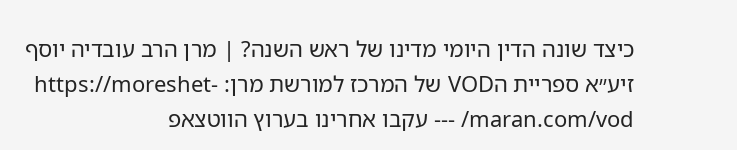כיצד שונה הדין היומי מדינו של ראש השנה? | מרן הרב עובדיה יוסף זיע״א ספריית הVOD של המרכז למורשת מרן: https://moreshet-maran.com/vod/ --- עקבו אחרינו בערוץ הווטצאפ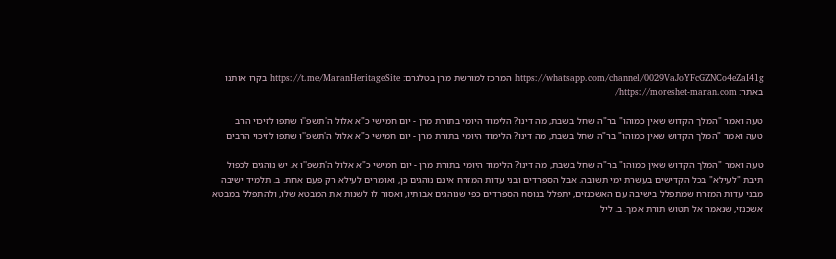https://whatsapp.com/channel/0029VaJoYFcGZNCo4eZaI41g המרכז למורשת מרן בטלגרם: https://t.me/MaranHeritageSite בקרו אותנו באתר: https://moreshet-maran.com/

טעה ואמר "המלך הקדוש שאין כמוהו" בר"ה שחל בשבת, מה דינו? הלימוד היומי בתורת מרן - יום חמישי כ"א אלול ה'תשפ''ו שתפו לזיכוי הרב
טעה ואמר "המלך הקדוש שאין כמוהו" בר"ה שחל בשבת, מה דינו? הלימוד היומי בתורת מרן - יום חמישי כ"א אלול ה'תשפ''ו שתפו לזיכוי הרבים

טעה ואמר "המלך הקדוש שאין כמוהו" בר"ה שחל בשבת, מה דינו? הלימוד היומי בתורת מרן - יום חמישי כ"א אלול ה'תשפ''ו א. יש נוהגים לכפול תיבת "לעילא" בכל הקדישים בעשרת ימי תשובה. אבל הספרדים ובני עדות המזרח אינם נוהגים כן, ואומרים לעילא רק פעם אחת. ב. תלמיד ישיבה מבני עדות המזרח שמתפלל בישיבה עם האשכנזים, יתפלל בנוסח הספרדים כפי שנוהגים אבותיו, ואסור לו לשנות את המבטא שלו, ולהתפלל במבטא אשכנזי, שנאמר אל תטוש תורת אמך. ב. ליל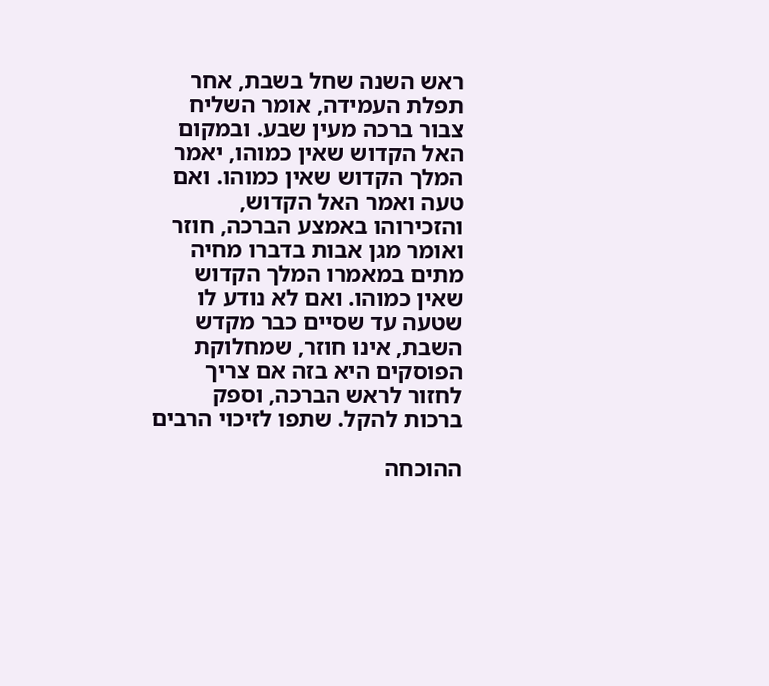ראש השנה שחל בשבת, אחר תפלת העמידה, אומר השליח צבור ברכה מעין שבע. ובמקום האל הקדוש שאין כמוהו, יאמר המלך הקדוש שאין כמוהו. ואם טעה ואמר האל הקדוש, והזכירוהו באמצע הברכה, חוזר ואומר מגן אבות בדברו מחיה מתים במאמרו המלך הקדוש שאין כמוהו. ואם לא נודע לו שטעה עד שסיים כבר מקדש השבת, אינו חוזר, שמחלוקת הפוסקים היא בזה אם צריך לחזור לראש הברכה, וספק ברכות להקל. שתפו לזיכוי הרבים

ההוכחה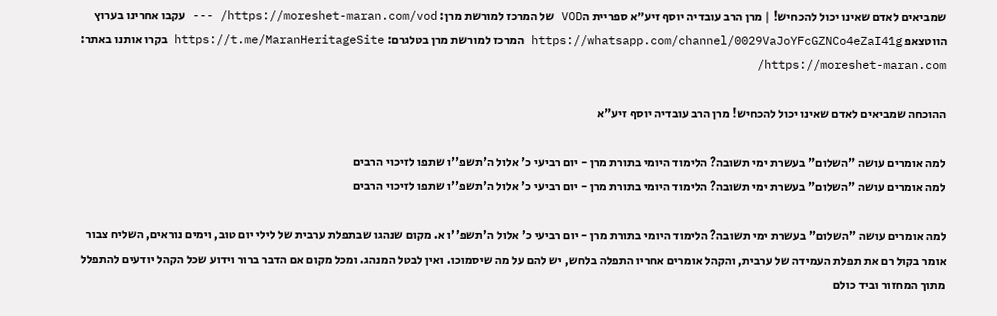שמביאים לאדם שאינו יכול להכחיש! | מרן הרב עובדיה יוסף זיע״א ספריית הVOD של המרכז למורשת מרן: https://moreshet-maran.com/vod/ --- עקבו אחרינו בערוץ הווטצאפ https://whatsapp.com/channel/0029VaJoYFcGZNCo4eZaI41g המרכז למורשת מרן בטלגרם: https://t.me/MaranHeritageSite בקרו אותנו באתר: https://moreshet-maran.com/

ההוכחה שמביאים לאדם שאינו יכול להכחיש! מרן הרב עובדיה יוסף זיע"א

למה אומרים עושה "השלום" בעשרת ימי תשובה? הלימוד היומי בתורת מרן - יום רביעי כ' אלול ה'תשפ''ו שתפו לזיכוי הרבים
למה אומרים עושה "השלום" בעשרת ימי תשובה? הלימוד היומי בתורת מרן - יום רביעי כ' אלול ה'תשפ''ו שתפו לזיכוי הרבים

למה אומרים עושה "השלום" בעשרת ימי תשובה? הלימוד היומי בתורת מרן - יום רביעי כ' אלול ה'תשפ''ו א. מקום שנהגו שבתפלת ערבית של לילי יום טוב, וימים נוראים, השליח צבור אומר בקול רם את תפלת העמידה של ערבית, והקהל אומרים אחריו התפלה בלחש, יש להם על מה שיסמוכו. ואין לבטל המנהג. ומכל מקום אם הדבר ברור וידוע שכל הקהל יודעים להתפלל מתוך המחזור וביד כולם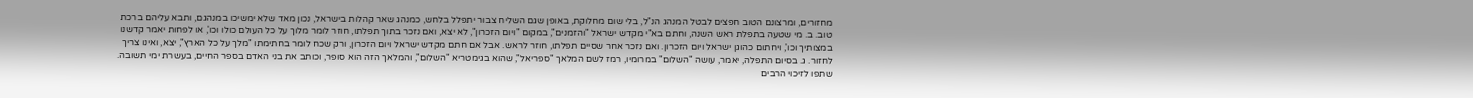מחזורים, ומרצונם הטוב חפצים לבטל המנהג הנ"ל, בלי שום מחלוקת, באופן שגם השליח צבור יתפלל בלחש, כמנהג שאר קהלות בישראל, נכון מאד שלא ימשיכו במנהגם, ותבא עליהם ברכת טוב. ב. מי שטעה בתפלת ראש השנה, וחתם בא"י מקדש ישראל "והזמנים", במקום "ויום הזכרון", לא יצא, ואם נזכר בתוך תפלתו, חוזר לומר מלוך על כל העולם כולו וכו', או לפחות יאמר קדשנו במצותיך וכו', ויחתום כהוגן ישראל ויום הזכרון. ואם נזכר אחר שסיים תפלתו, חוזר לראש. אבל אם חתם מקדש ישראל ויום הזכרון, ורק שכח לומר בחתימתו "מלך על כל הארץ", יצא, ואינו צריך לחזור. ג. בסיום התפלה, יאמר, עושה "השלום" במרומיו, רמז לשם המלאך "ספריאל", שהוא בגימטריא "השלום", והמלאך הזה הוא סופר, וכותב את בני האדם בספר החיים, בעשרת ימי תשובה. שתפו לזיכוי הרבים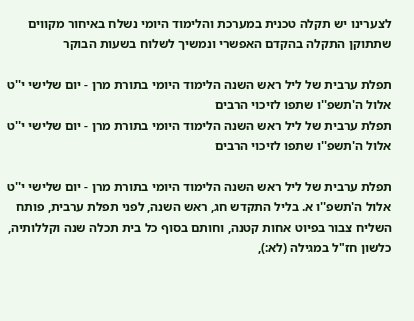לצערינו יש תקלה טכנית במערכת והלימוד היומי נשלח באיחור מקווים שתתוקן התקלה בהקדם האפשרי ונמשיך לשלוח בשעות הבוקר

תפלת ערבית של ליל ראש השנה הלימוד היומי בתורת מרן - יום שלישי י''ט אלול ה'תשפ''ו שתפו לזיכוי הרבים
תפלת ערבית של ליל ראש השנה הלימוד היומי בתורת מרן - יום שלישי י''ט אלול ה'תשפ''ו שתפו לזיכוי הרבים

תפלת ערבית של ליל ראש השנה הלימוד היומי בתורת מרן - יום שלישי י''ט אלול ה'תשפ''ו א. בליל התקדש חג, ראש השנה, לפני תפלת ערבית, פותח השליח צבור בפיוט אחות קטנה, וחותם בסוף כל בית תכלה שנה וקללותיה, כלשון חז"ל במגילה (לא:),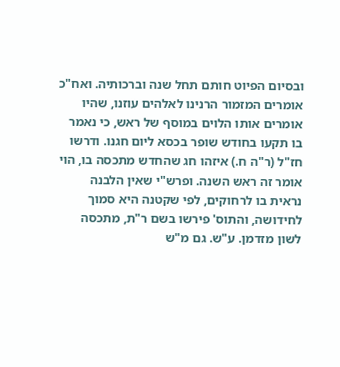ובסיום הפיוט חותם תחל שנה וברכותיה. ואח"כ אומרים המזמור הרנינו לאלהים עוזנו, שהיו אומרים אותו הלוים במוסף של ראש, כי נאמר בו תקעו בחודש שופר בכסא ליום חגנו. ודרשו חז"ל (ר"ה ח.) איזהו חג שהחדש מתכסה בו, הוי אומר זה ראש השנה. ופרש"י שאין הלבנה נראית בו לרחוקים, לפי שקטנה היא סמוך לחידושה, והתוס' פירשו בשם ר"ת, מתכסה לשון מזדמן. ע"ש. גם מ"ש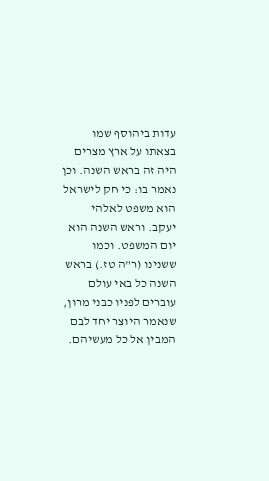עדות ביהוסף שמו בצאתו על ארץ מצרים היה זה בראש השנה. וכן נאמר בו: כי חק לישראל הוא משפט לאלהי יעקב. וראש השנה הוא יום המשפט. וכמו ששנינו (ר"ה טז.) בראש השנה כל באי עולם עוברים לפניו כבני מרון, שנאמר היוצר יחד לבם המבין אל כל מעשיהם.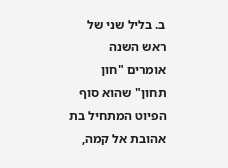ב. בליל שני של ראש השנה אומרים "חון תחון" שהוא סוף הפיוט המתחיל בת אהובת אל קמה,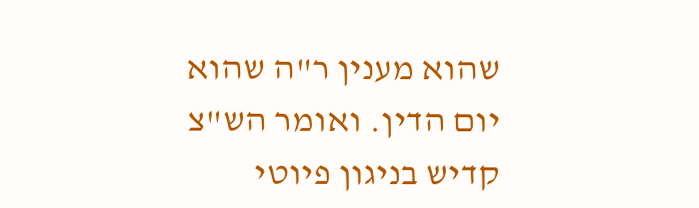שהוא מענין ר"ה שהוא יום הדין. ואומר הש"צ קדיש בניגון פיוטי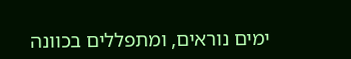ימים נוראים, ומתפללים בכוונה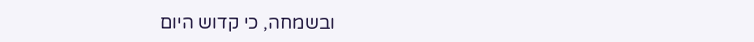ובשמחה, כי קדוש היום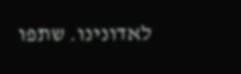לאדונינו. שתפו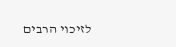לזיכוי הרבים